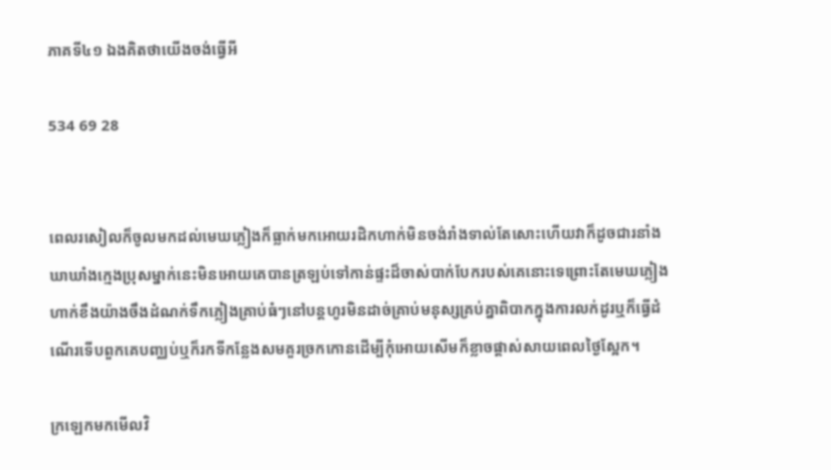ភាគទី៤១ ឯងគិតថាយើងចង់ធ្វើអី

534 69 28


ពេលរសៀលក៏ចូលមកដល់មេឃភ្លៀងក៏ធ្លាក់មកអោយរដិកហាក់មិនចង់រាំងទាល់តែសោះហើយវាក៏ដូចជារនាំងឃាឃាំងក្មេងប្រុសម្នាក់នេះមិនអោយគេបានត្រឡប់ទៅកាន់ផ្ទះដ៏ចាស់បាក់បែករបស់គេនោះទេព្រោះតែមេឃភ្លៀងហាក់ខឹងយ៉ាងចឹងដំណក់ទឹកភ្លៀងគ្រាប់ធំៗនៅបន្តហូរមិនដាច់គ្រាប់មនុស្សគ្រប់គ្នាពិបាកក្នុងការលក់ដូរឬក៏ធ្វើដំណើរទើបពួកគេបញ្ឈប់ឬក៏រកទីកន្លែងសមគួរច្រកកោនដើម្បីកុំអោយសើមក៏ខ្លាចផ្ដាស់សាយពេលថ្ងៃស្អែក។

ក្រឡេកមកមើលវិ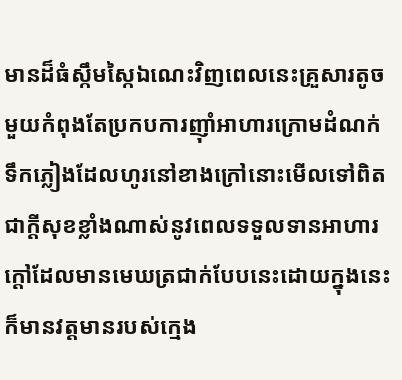មានដ៏ធំស្កឹមស្កៃឯណេះវិញពេលនេះគ្រួសារតូចមួយកំពុងតែប្រកបការញុាំអាហារក្រោមដំណក់ទឹកភ្លៀងដែលហូរនៅខាងក្រៅនោះមើលទៅពិតជាក្ដីសុខខ្លាំងណាស់នូវពេលទទួលទានអាហារក្ដៅដែលមានមេឃត្រជាក់បែបនេះដោយក្នុងនេះក៏មានវត្តមានរបស់ក្មេង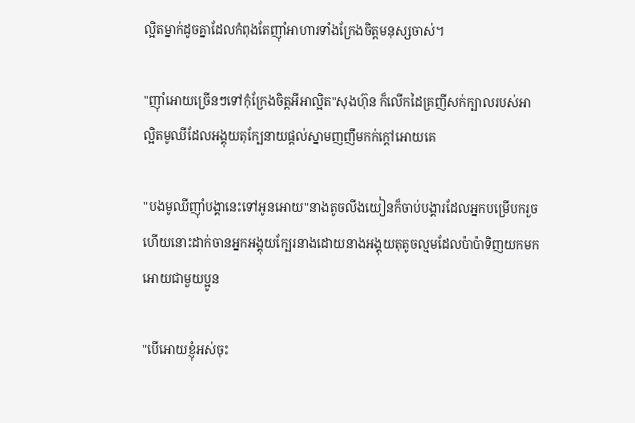ល្អិតម្នាក់ដូចគ្នាដែលកំពុងតែញុាំអាហារទាំងក្រែងចិត្តមនុស្សចាស់។

"ញុាំអោយច្រើនៗទៅកុំក្រែងចិត្តអីអាល្អិត"សុងហ៊ុន ក៏លើកដៃគ្រញីសក់ក្បាលរបស់អាល្អិតមូឈីដែលអង្គុយតុក្បែនាយផ្ដល់ស្នាមញញឹមកក់ក្ដៅអោយគេ

"បងមូឈីញុាំបង្គានេះទៅអូនអោយ"នាងតូចលីងយៀនក៏ចាប់បង្គារដែលអ្នកបម្រើបករួចហើយនោះដាក់ចានអ្នកអង្គុយក្បែរនាងដោយនាងអង្គុយតុតូចល្មមដែលប៉ាប៉ាទិញយកមកអោយជាមួយប្អូន

"បើអោយខ្ញុំអស់ចុះ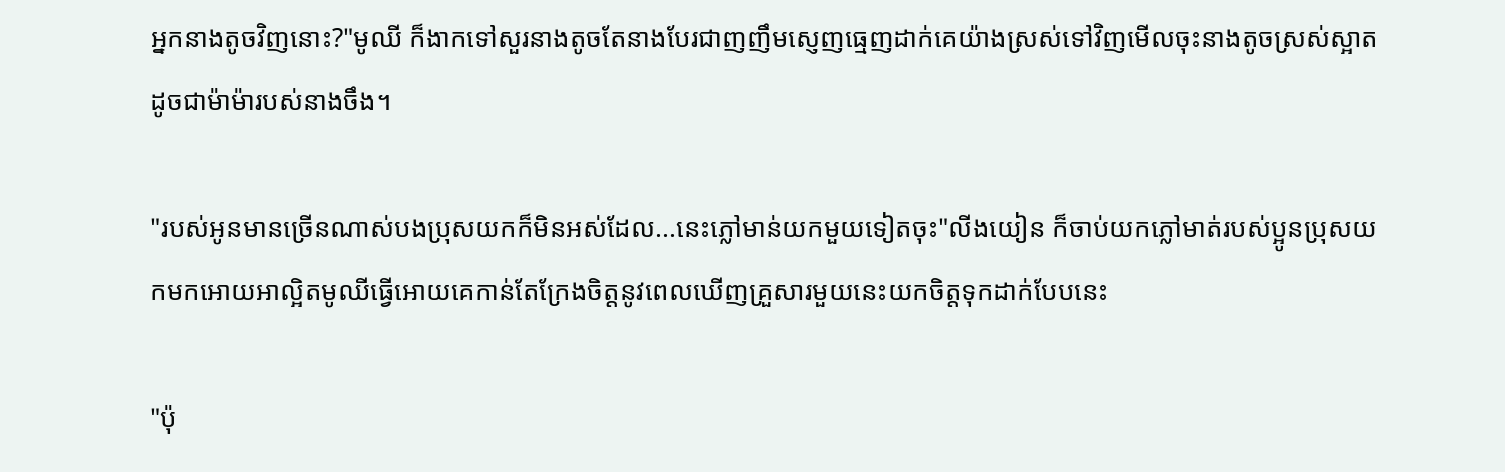អ្នកនាងតូចវិញនោះ?"មូឈី ក៏ងាកទៅសួរនាងតូចតែនាងបែរជាញញឹមស្ញេញធ្មេញដាក់គេយ៉ាងស្រស់ទៅវិញមើលចុះនាងតូចស្រស់ស្អាតដូចជាម៉ាម៉ារបស់នាងចឹង។

"របស់អូនមានច្រើនណាស់បងប្រុសយកក៏មិនអស់ដែល...នេះភ្លៅមាន់យកមួយទៀតចុះ"លីងយៀន ក៏ចាប់យកភ្លៅមាត់របស់ប្អូនប្រុសយកមកអោយអាល្អិតមូឈីធ្វើអោយគេកាន់តែក្រែងចិត្តនូវពេលឃើញគ្រួសារមួយនេះយកចិត្តទុកដាក់បែបនេះ

"ប៉ុ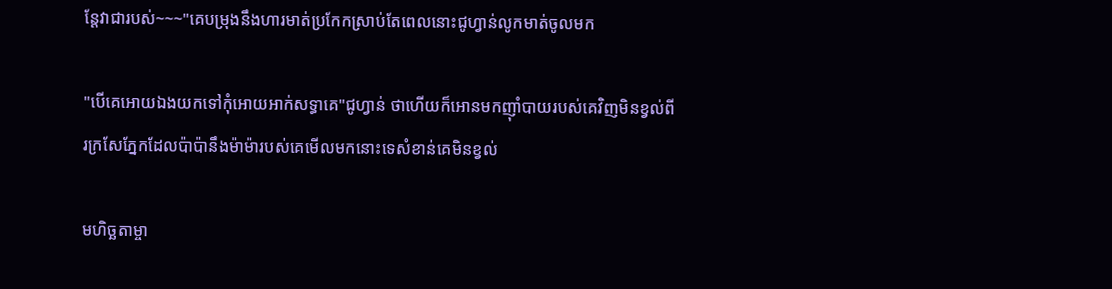ន្តែវាជារបស់~~~"គេបម្រុងនឹងហារមាត់ប្រកែកស្រាប់តែពេលនោះជូហ្វាន់លូកមាត់ចូលមក

"បើគេអោយឯងយកទៅកុំអោយអាក់សទ្ធាគេ"ជូហ្វាន់ ថាហើយក៏អោនមកញុាំបាយរបស់គេវិញមិនខ្វល់ពីរក្រសែភ្នែកដែលប៉ាប៉ានឹងម៉ាម៉ារបស់គេមើលមកនោះទេសំខាន់គេមិនខ្វល់

មហិច្ឆតាម្ចា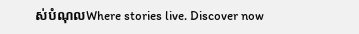ស់បំណុលWhere stories live. Discover now